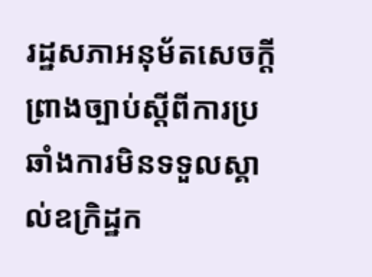រដ្ឋសភាអនុម័តសេចក្តីព្រាងច្បាប់ស្តីពីការប្រឆាំងការមិនទទួលស្គាល់ឧក្រិដ្ឋក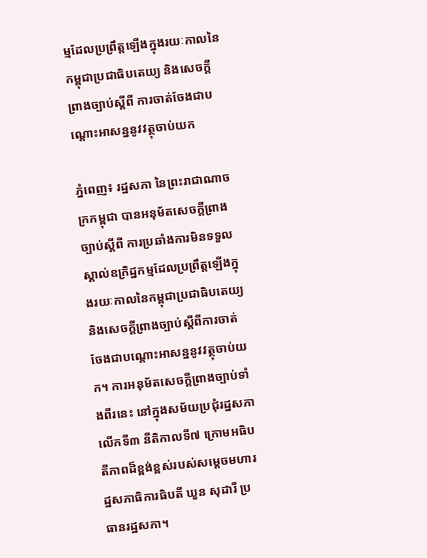ម្មដែលប្រព្រឹត្តឡើងក្នុងរយៈកាលនៃកម្ពុជាប្រជាធិបតេយ្យ និងសេចក្តីព្រាងច្បាប់ស្តីពី ការចាត់ចែងជាបណ្តោះអាសន្ននូវវត្ថុចាប់យក

ភ្នំពេញ៖ រដ្ឋសភា នៃព្រះរាជាណាចក្រកម្ពុជា បានអនុម័តសេចក្តីព្រាងច្បាប់ស្តីពី ការប្រឆាំងការមិនទទួលស្គាល់ឧក្រិដ្ឋកម្មដែលប្រព្រឹត្តឡើងក្នុងរយៈកាលនៃកម្ពុជាប្រជាធិបតេយ្យ និងសេចក្តីព្រាងច្បាប់ស្តីពីការចាត់ចែងជាបណ្តោះអាសន្ននូវវត្ថុចាប់យក។ ការអនុម័តសេចក្តីព្រាងច្បាប់ទាំងពីរនេះ នៅក្នុងសម័យប្រជុំរដ្ឋសភាលើកទី៣ នីតិកាលទី៧ ក្រោមអធិបតីភាពដ៏ខ្ពង់ខ្ពស់របស់សម្តេចមហារដ្ឋសភាធិការធិបតី ឃួន សុដារី ប្រធានរដ្ឋសភា។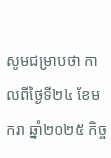សូមជម្រាបថា កាលពីថ្ងៃទី២៤ ខែមករា ឆ្នាំ២០២៥ កិច្ច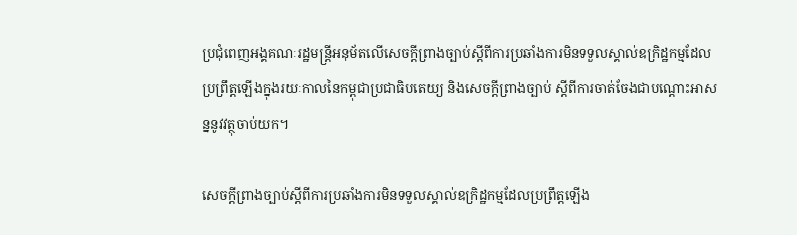ប្រជុំពេញអង្គគណៈរដ្ឋមន្ត្រីអនុម័តលើសេចក្តីព្រាងច្បាប់ស្ដីពីការប្រឆាំងការមិនទទួលស្គាល់ឧក្រិដ្ឋកម្មដែលប្រព្រឹត្តឡើងក្នុងរយៈកាលនៃកម្ពុជាប្រជាធិបតេយ្យ និងសេចក្តីព្រាងច្បាប់ ស្តីពីការចាត់ចែងជាបណ្តោះអាសន្ននូវវត្ថុចាប់យក។

សេចក្តីព្រាងច្បាប់ស្តីពីការប្រឆាំងការមិនទទួលស្គាល់ឧក្រិដ្ឋកម្មដែលប្រព្រឹត្តឡើង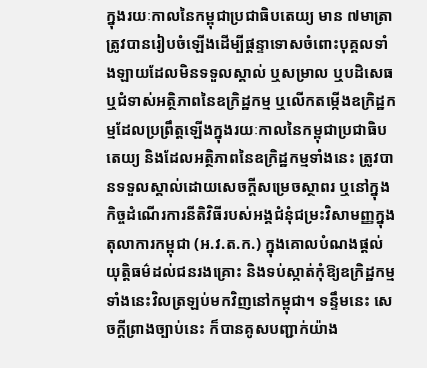ក្នុងរយៈកាលនៃកម្ពុជាប្រជាធិបតេយ្យ មាន ៧មាត្រា ត្រូវបានរៀបចំឡើងដើម្បីផ្តន្ទាទោសចំពោះបុគ្គលទាំងឡាយដែលមិនទទួលស្គាល់ ឬសម្រាល ឬបដិសេធ ឬជំទាស់អត្ថិភាពនៃឧក្រិដ្ឋកម្ម ឬលើកតម្កើងឧក្រិដ្ឋកម្មដែលប្រព្រឹត្តឡើងក្នុងរយៈកាលនៃកម្ពុជាប្រជាធិបតេយ្យ និងដែលអត្ថិភាពនៃឧក្រិដ្ឋកម្មទាំងនេះ ត្រូវបានទទួលស្គាល់ដោយសេចក្តីសម្រេចស្ថាពរ ឬនៅក្នុងកិច្ចដំណើរការនីតិវិធីរបស់អង្គជំនុំជម្រះវិសាមញ្ញក្នុងតុលាការកម្ពុជា (អ.វ.ត.ក.) ក្នុងគោលបំណងផ្តល់យុត្តិធម៌ដល់ជនរងគ្រោះ និងទប់ស្កាត់កុំឱ្យឧក្រិដ្ឋកម្មទាំងនេះវិលត្រឡប់មកវិញនៅកម្ពុជា។ ទន្ទឹមនេះ សេចក្តីព្រាងច្បាប់នេះ ក៏បានគូសបញ្ជាក់យ៉ាង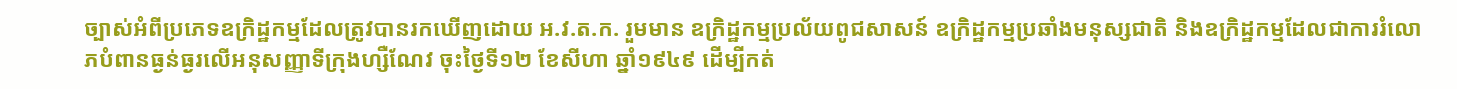ច្បាស់អំពីប្រភេទឧក្រិដ្ឋកម្មដែលត្រូវបានរកឃើញដោយ អ.វ.ត.ក. រួមមាន ឧក្រិដ្ឋកម្មប្រល័យពូជសាសន៍ ឧក្រិដ្ឋកម្មប្រឆាំងមនុស្សជាតិ និងឧក្រិដ្ឋកម្មដែលជាការរំលោភបំពានធ្ងន់ធ្ងរលើអនុសញ្ញាទីក្រុងហ្សឺណែវ ចុះថ្ងៃទី១២ ខែសីហា ឆ្នាំ១៩៤៩ ដើម្បីកត់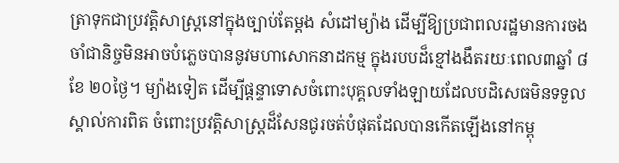ត្រាទុកជាប្រវត្តិសាស្ត្រនៅក្នុងច្បាប់តែម្តង សំដៅម្យ៉ាង ដើម្បីឱ្យប្រជាពលរដ្ឋមានការចងចាំជានិច្ចមិនអាចបំភ្លេចបាននូវមហាសោកនាដកម្ម ក្នុងរបបដ៏ខ្មៅងងឹតរយៈពេល៣ឆ្នាំ ៨ខែ ២០ថ្ងៃ។ ម្យ៉ាងទៀត ដើម្បីផ្តន្ទាទោសចំពោះបុគ្គលទាំងឡាយដែលបដិសេធមិនទទួលស្គាល់ការពិត ចំពោះប្រវត្តិសាស្ត្រដ៏សែនជូរចត់បំផុតដែលបានកើតឡើងនៅកម្ពុ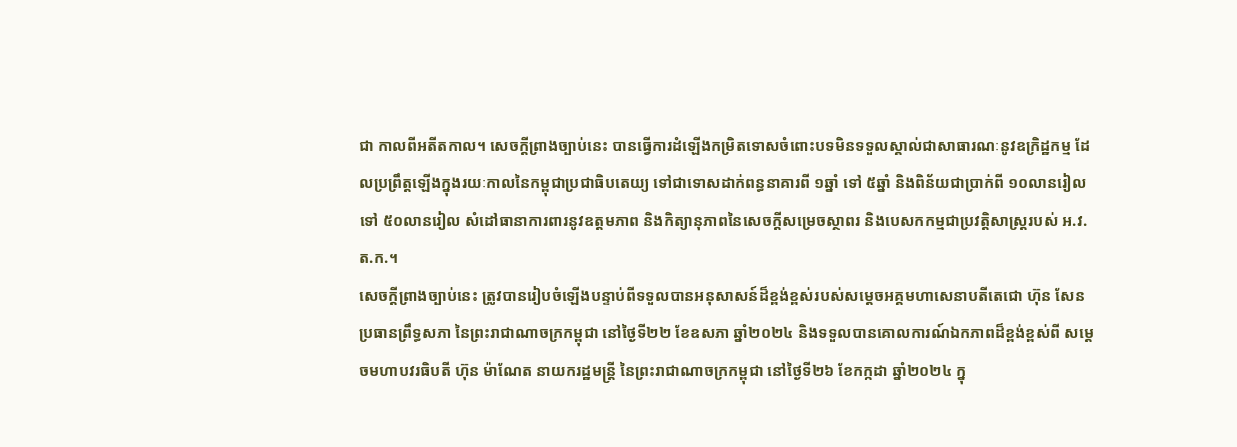ជា កាលពីអតីតកាល។ សេចក្តីព្រាងច្បាប់នេះ បានធ្វើការដំឡើងកម្រិតទោសចំពោះបទមិនទទួលស្គាល់ជាសាធារណៈនូវឧក្រិដ្ឋកម្ម ដែលប្រព្រឹត្តឡើងក្នុងរយៈកាលនៃកម្ពុជាប្រជាធិបតេយ្យ ទៅជាទោសដាក់ពន្ធនាគារពី ១ឆ្នាំ ទៅ ៥ឆ្នាំ និងពិន័យជាប្រាក់ពី ១០លានរៀល ទៅ ៥០លានរៀល សំដៅធានាការពារនូវឧត្តមភាព និងកិត្យានុភាពនៃសេចក្តីសម្រេចស្ថាពរ និងបេសកកម្មជាប្រវត្តិសាស្ត្ររបស់ អ.វ.ត.ក.។
សេចក្តីព្រាងច្បាប់នេះ ត្រូវបានរៀបចំឡើងបន្ទាប់ពីទទួលបានអនុសាសន៍ដ៏ខ្ពង់ខ្ពស់របស់សម្តេចអគ្គមហាសេនាបតីតេជោ ហ៊ុន សែន ប្រធានព្រឹទ្ធសភា នៃព្រះរាជាណាចក្រកម្ពុជា នៅថ្ងៃទី២២ ខែឧសភា ឆ្នាំ២០២៤ និងទទួលបានគោលការណ៍ឯកភាពដ៏ខ្ពង់ខ្ពស់ពី សម្តេចមហាបវរធិបតី ហ៊ុន ម៉ាណែត នាយករដ្ឋមន្ត្រី នៃព្រះរាជាណាចក្រកម្ពុជា នៅថ្ងៃទី២៦ ខែកក្កដា ឆ្នាំ២០២៤ ក្នុ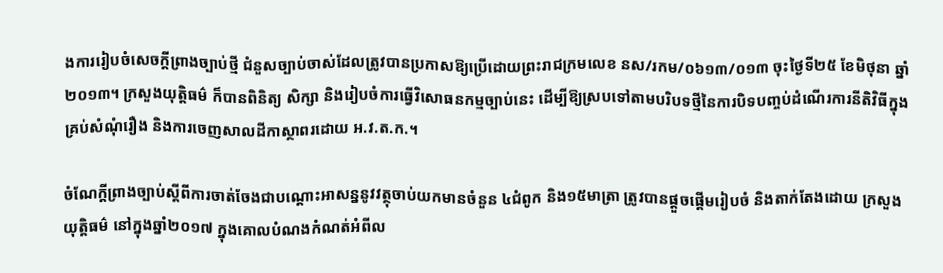ងការរៀបចំសេចក្តីព្រាងច្បាប់ថ្មី ជំនួសច្បាប់ចាស់ដែលត្រូវបានប្រកាសឱ្យប្រើដោយព្រះរាជក្រមលេខ នស/រកម/០៦១៣/០១៣ ចុះថ្ងៃទី២៥ ខែមិថុនា ឆ្នាំ២០១៣។ ក្រសួងយុត្តិធម៌ ក៏បានពិនិត្យ សិក្សា និងរៀបចំការធ្វើវិសោធនកម្មច្បាប់នេះ ដើម្បីឱ្យស្របទៅតាមបរិបទថ្មីនៃការបិទបញ្ចប់ដំណើរការនីតិវិធីក្នុងគ្រប់សំណុំរឿង និងការចេញសាលដីកាស្ថាពរដោយ អ.វ.ត.ក.។

ចំណែក្តីព្រាងច្បាប់ស្តីពីការចាត់ចែងជាបណ្តោះអាសន្ននូវវត្ថុចាប់យកមានចំនួន ៤ជំពូក និង១៥មាត្រា ត្រូវបានផ្តួចផ្តើមរៀបចំ និងតាក់តែងដោយ ក្រសួងយុត្តិធម៌ នៅក្នុងឆ្នាំ២០១៧ ក្នុងគោលបំណងកំណត់អំពីល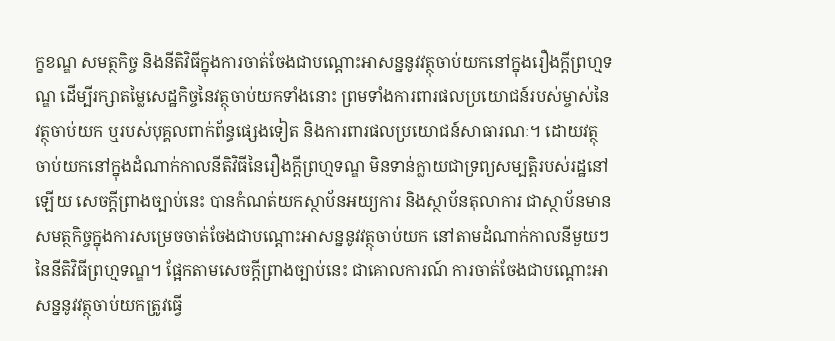ក្ខខណ្ឌ សមត្ថកិច្ច និងនីតិវិធីក្នុងការចាត់ចែងជាបណ្តោះអាសន្ននូវវត្ថុចាប់យកនៅក្នុងរឿងក្តីព្រហ្មទណ្ឌ ដើម្បីរក្សាតម្លៃសេដ្ឋកិច្ចនៃវត្ថុចាប់យកទាំងនោះ ព្រមទាំងការពារផលប្រយោជន៍របស់ម្ចាស់នៃវត្ថុចាប់យក ឬរបស់បុគ្គលពាក់ព័ន្ធផ្សេងទៀត និងការពារផលប្រយោជន៍សាធារណៈ។ ដោយវត្ថុចាប់យកនៅក្នុងដំណាក់កាលនីតិវិធីនៃរឿងក្តីព្រហ្មទណ្ឌ មិនទាន់ក្លាយជាទ្រព្យសម្បត្តិរបស់រដ្ឋនៅឡើយ សេចក្តីព្រាងច្បាប់នេះ បានកំណត់យកស្ថាប័នអយ្យការ និងស្ថាប័នតុលាការ ជាស្ថាប័នមានសមត្ថកិច្ចក្នុងការសម្រេចចាត់ចែងជាបណ្តោះអាសន្ននូវវត្ថុចាប់យក នៅតាមដំណាក់កាលនីមួយៗនៃនីតិវិធីព្រហ្មទណ្ឌ។ ផ្អែកតាមសេចក្តីព្រាងច្បាប់នេះ ជាគោលការណ៍ ការចាត់ចែងជាបណ្តោះអាសន្ននូវវត្ថុចាប់យកត្រូវធ្វើ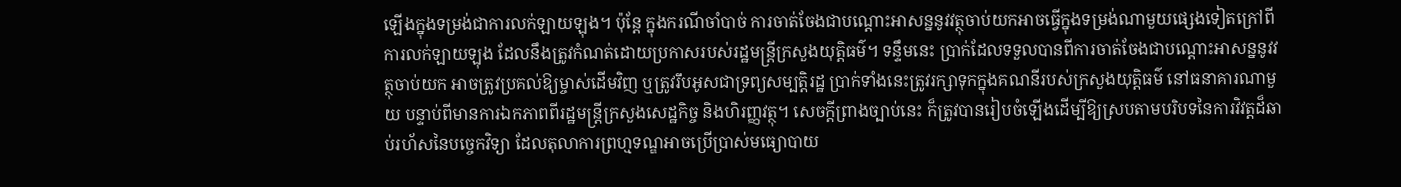ឡើងក្នុងទម្រង់ជាការលក់ឡាយឡុង។ ប៉ុន្តែ ក្នុងករណីចាំបាច់ ការចាត់ចែងជាបណ្តោះអាសន្ននូវវត្ថុចាប់យកអាចធ្វើក្នុងទម្រង់ណាមួយផ្សេងទៀតក្រៅពីការលក់ឡាយឡុង ដែលនឹងត្រូវកំណត់ដោយប្រកាសរបស់រដ្ឋមន្ត្រីក្រសួងយុត្តិធម៌។ ទន្ទឹមនេះ ប្រាក់ដែលទទួលបានពីការចាត់ចែងជាបណ្តោះអាសន្ននូវវត្ថុចាប់យក អាចត្រូវប្រគល់ឱ្យម្ចាស់ដើមវិញ ឬត្រូវរឹបអូសជាទ្រព្យសម្បត្តិរដ្ឋ ប្រាក់ទាំងនេះត្រូវរក្សាទុកក្នុងគណនីរបស់ក្រសួងយុត្តិធម៌ នៅធនាគារណាមួយ បន្ទាប់ពីមានការឯកភាពពីរដ្ឋមន្ត្រីក្រសួងសេដ្ឋកិច្ច និងហិរញ្ញវត្ថុ។ សេចក្តីព្រាងច្បាប់នេះ ក៏ត្រូវបានរៀបចំឡើងដើម្បីឱ្យស្របតាមបរិបទនៃការវិវត្តដ៏ឆាប់រហ័សនៃបច្ចេកវិទ្យា ដែលតុលាការព្រហ្មទណ្ឌអាចប្រើប្រាស់មធ្យោបាយ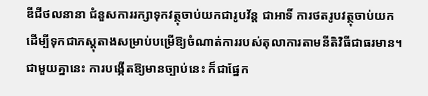ឌីជីថលនានា ជំនួសការរក្សាទុកវត្ថុចាប់យកជារូបវ័ន្ត ជាអាទិ៍ ការថតរូបវត្ថុចាប់យក ដើម្បីទុកជាភស្តុតាងសម្រាប់បម្រើឱ្យចំណាត់ការរបស់តុលាការតាមនីតិវិធីជាធរមាន។ ជាមួយគ្នានេះ ការបង្កើតឱ្យមានច្បាប់នេះ ក៏ជាផ្នែក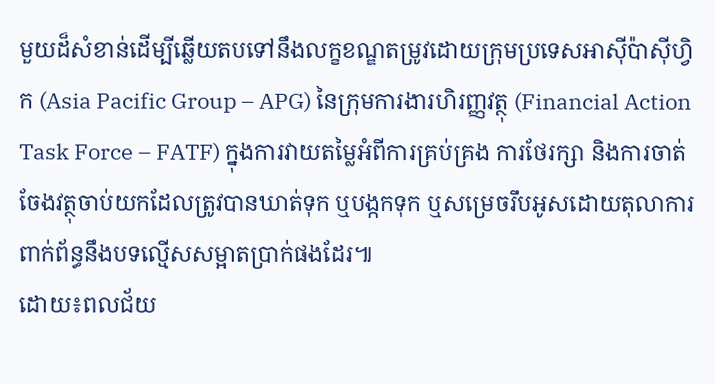មួយដ៏សំខាន់ដើម្បីឆ្លើយតបទៅនឹងលក្ខខណ្ឌតម្រូវដោយក្រុមប្រទេសអាស៊ីប៉ាស៊ីហ្វិក (Asia Pacific Group – APG) នៃក្រុមការងារហិរញ្ញវត្ថុ (Financial Action Task Force – FATF) ក្នុងការវាយតម្លៃអំពីការគ្រប់គ្រង ការថែរក្សា និងការចាត់ចែងវត្ថុចាប់យកដែលត្រូវបានឃាត់ទុក ឬបង្កកទុក ឬសម្រេចរឹបអូសដោយតុលាការពាក់ព័ន្ធនឹងបទល្មើសសម្អាតប្រាក់ផងដែរ៕
ដោយ៖ពលជ័យ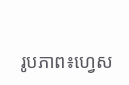រូបភាព៖ហ្វេស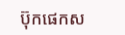ប៊ុកផេកស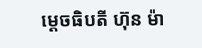ម្តេចធិបតី ហ៊ុន ម៉ា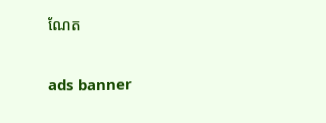ណែត

ads banner